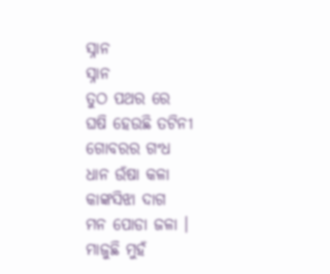ସ୍ନାନ
ସ୍ନାନ
ତୁଠ ପଥର ରେ
ଘଷି ହେଉଛି ତଟିନୀ
ଗୋବରର ଗଂଧ
ଧାନ ଉଁଷା କଳା
କାଙ୍କସିଝା ଦାଗ
ମନ ପୋଡା ଜଳା ।
ମାଜୁଛି ମୁହଁ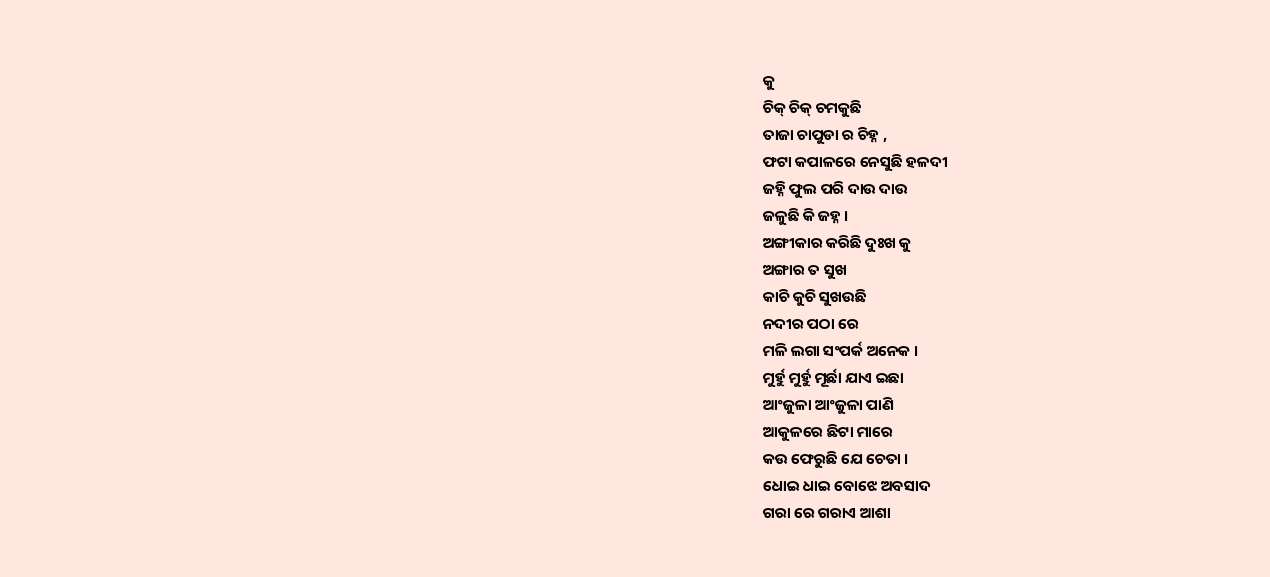କୁ
ଚିକ୍ ଚିକ୍ ଚମକୁଛି
ତାଜା ଚାପୁଡା ର ଚିହ୍ନ ,
ଫଟା କପାଳରେ ନେସୁଛି ହଳଦୀ
ଜହ୍ନି ଫୁଲ ପରି ଦାଉ ଦାଉ
ଜଳୁଛି କି ଜହ୍ନ ।
ଅଙ୍ଗୀକାର କରିଛି ଦୁଃଖ କୁ
ଅଙ୍ଗାର ତ ସୁଖ
କାଚି କୁଚି ସୁଖଉଛି
ନଦୀର ପଠା ରେ
ମଳି ଲଗା ସଂପର୍କ ଅନେକ ।
ମୁର୍ହୁ ମୁର୍ହୁ ମୂର୍ଛା ଯାଏ ଇଛା
ଆଂଜୁଳା ଆଂଜୁଳା ପାଣି
ଆକୁଳରେ ଛିଟା ମାରେ
କଉ ଫେରୁଛି ଯେ ଚେତା ।
ଧୋଇ ଧାଇ ବୋଝେ ଅବସାଦ
ଗରା ରେ ଗରାଏ ଆଶା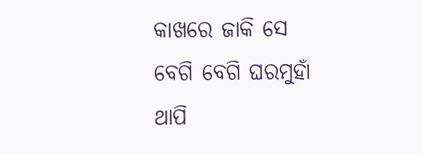କାଖରେ ଜାକି ସେ
ବେଗି ବେଗି ଘରମୁହାଁ
ଥାପି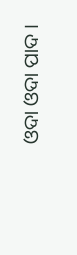ଓଦା ଓଦା ପାଦ ।